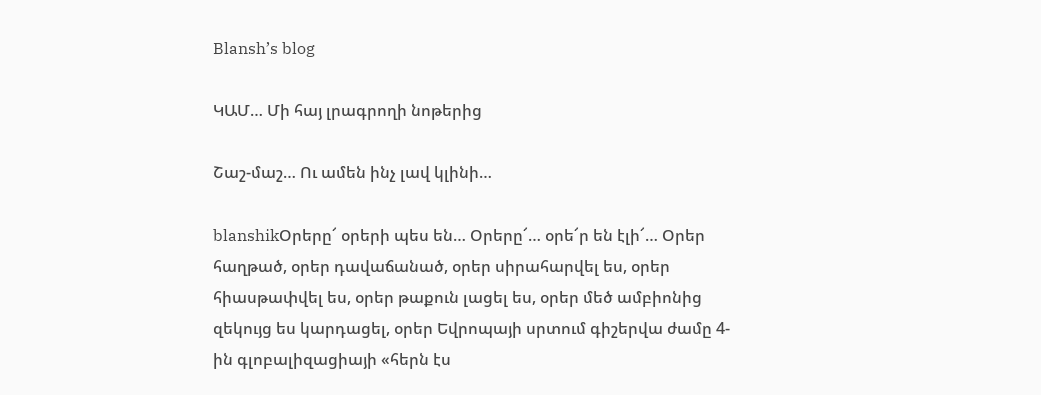Blansh’s blog

ԿԱՄ… Մի հայ լրագրողի նոթերից

Շաշ-մաշ… Ու ամեն ինչ լավ կլինի…

blanshikՕրերը՜ օրերի պես են… Օրերը՜… օրե՜ր են էլի՜… Օրեր հաղթած, օրեր դավաճանած, օրեր սիրահարվել ես, օրեր հիասթափվել ես, օրեր թաքուն լացել ես, օրեր մեծ ամբիոնից զեկույց ես կարդացել, օրեր Եվրոպայի սրտում գիշերվա ժամը 4-ին գլոբալիզացիայի «հերն էս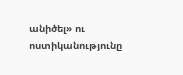անիծել» ու ոստիկանությունը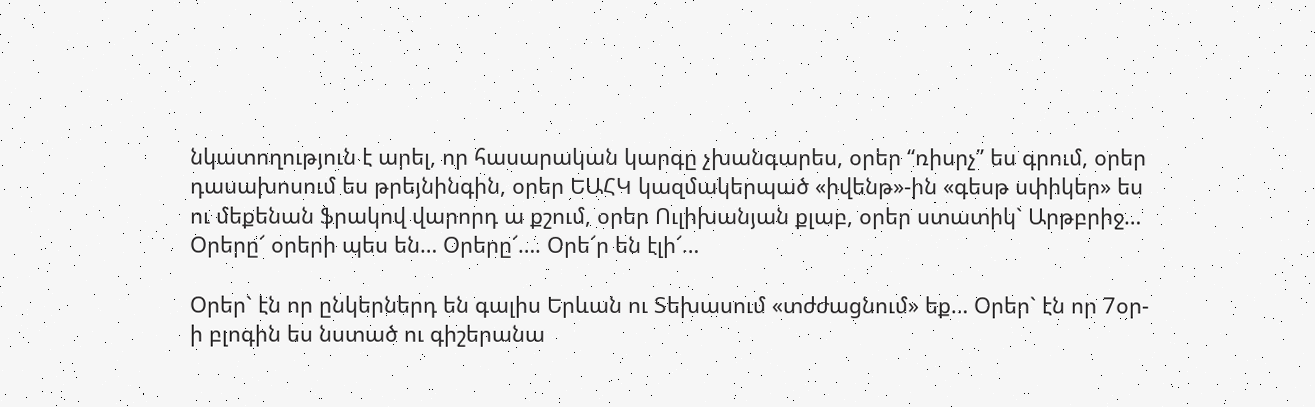նկատողություն է արել, որ հասարական կարգը չխանգարես, օրեր “ռիսրչ” ես գրում, օրեր դասախոսում ես թրեյնինգին, օրեր ԵԱՀԿ կազմակերպած «իվենթ»-ին «գեսթ սփիկեր» ես ու մեքենան ֆրակով վարորդ ա քշում, օրեր Ուլիխանյան քլաբ, օրեր ստատիկ` Արթբրիջ… Օրերը՜ օրերի պես են… Օրերը՜…. Օրե՜ր են էլի՜…

Օրեր` էն որ ընկերներդ են գալիս Երևան ու Տեխասում «տժժացնում» եք… Օրեր` էն որ 7օր-ի բլոգին ես նստած ու գիշերանա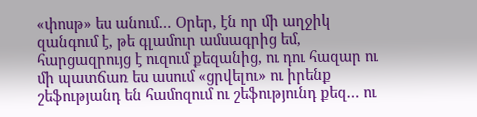«փոսթ» ես անում… Օրեր, էն որ մի աղջիկ զանգում է, թե գլամուր ամսագրից եմ, հարցազրույց է ուզում քեզանից, ու դու հազար ու մի պատճառ ես ասում «ցրվելու» ու իրենք շեֆությանդ են համոզում ու շեֆությունդ քեզ… ու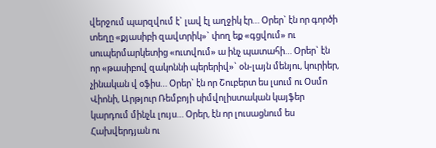վերջում պարզվում է` լավ էլ աղջիկ էր… Օրեր` էն որ գործի տեղը «քյասիբի զավտրիկ»` փող եք «գցվում» ու սուպերմարկետից «ուտվում» ա ինչ պատահի… Օրեր` էն որ «թասիբով զակոննի պերերիվ»` օն-լայն մենյու, կուրիեր, չինական վ օֆիս… Օրեր` էն որ Շուբերտ ես լսում ու Օսմո Վիոնի, Արթյուր Ռեմբոյի սիմվոլիստական կայֆեր կարդում մինչև լույս… Օրեր, էն որ լուսացնում ես Հախվերդյան ու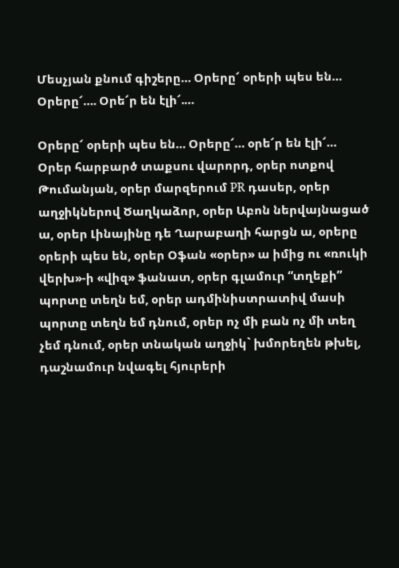Մեսչյան քնում գիշերը… Օրերը՜ օրերի պես են… Օրերը՜…. Օրե՜ր են էլի՜.…

Օրերը՜ օրերի պես են… Օրերը՜… օրե՜ր են էլի՜… Օրեր հարբարծ տաքսու վարորդ, օրեր ոտքով Թումանյան, օրեր մարզերում PR դասեր, օրեր աղջիկներով Ծաղկաձոր, օրեր Աբոն ներվայնացած ա, օրեր Լինայինը դե Ղարաբաղի հարցն ա, օրերը օրերի պես են, օրեր Օֆան «օրեր» ա իմից ու «ռուկի վերխ»-ի «վիզ» ֆանատ, օրեր գլամուր “տղեքի” պորտը տեղն եմ, օրեր ադմինիստրատիվ մասի պորտը տեղն եմ դնում, օրեր ոչ մի բան ոչ մի տեղ չեմ դնում, օրեր տնական աղջիկ` խմորեղեն թխել, դաշնամուր նվագել հյուրերի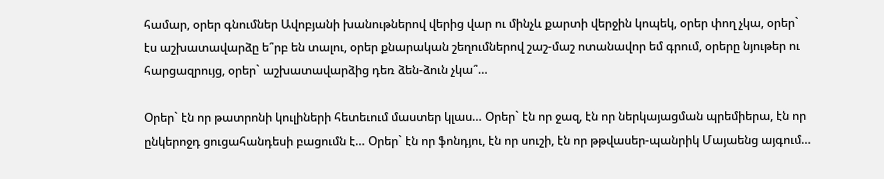համար, օրեր գնումներ Ավոբյանի խանութներով վերից վար ու մինչև քարտի վերջին կոպեկ, օրեր փող չկա, օրեր` էս աշխատավարձը ե՞րբ են տալու, օրեր քնարական շեղումներով շաշ-մաշ ոտանավոր եմ գրում, օրերը նյութեր ու հարցազրույց, օրեր` աշխատավարձից դեռ ձեն-ձուն չկա՞…

Օրեր` էն որ թատրոնի կուլիների հետեւում մաստեր կլաս… Օրեր` էն որ ջազ, էն որ ներկայացման պրեմիերա, էն որ ընկերոջդ ցուցահանդեսի բացումն է… Օրեր` էն որ ֆոնդյու, էն որ սուշի, էն որ թթվասեր-պանրիկ Մայաենց այգում…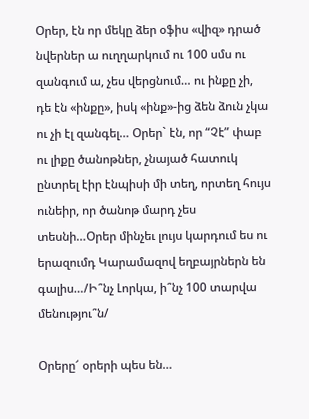Օրեր, էն որ մեկը ձեր օֆիս «վիզ» դրած նվերներ ա ուղղարկում ու 100 սմս ու զանգում ա, չես վերցնում… ու ինքը չի, դե էն «ինքը», իսկ «ինք»-ից ձեն ձուն չկա ու չի էլ զանգել… Օրեր` էն, որ “Չէ” փաբ ու լիքը ծանոթներ, չնայած հատուկ ընտրել էիր էնպիսի մի տեղ, որտեղ հույս ունեիր, որ ծանոթ մարդ չես տեսնի…Օրեր մինչեւ լույս կարդում ես ու երազումդ Կարամազով եղբայրներն են գալիս…/Ի՞նչ Լորկա, ի՞նչ 100 տարվա մենությու՞ն/

Օրերը՜ օրերի պես են…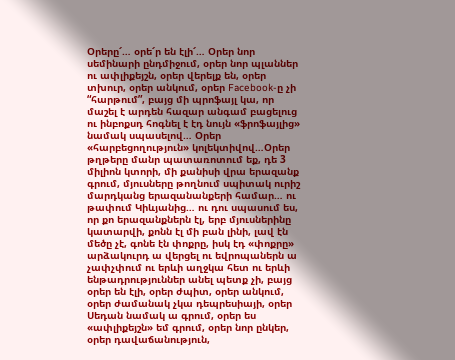Օրերը՜… օրե՜ր են էլի՜… Օրեր նոր սեմինարի ընդմիջում, օրեր նոր պլաններ ու ափլիքեյշն, օրեր վերելք են, օրեր տխուր, օրեր անկում, օրեր Facebook-ը չի “հարթում”, բայց մի պրոֆայլ կա, որ մաշել է արդեն հազար անգամ բացելուց ու ինբոքսդ հոգնել է էդ նույն «ֆրոֆայլից» նամակ սպասելով… Օրեր «հարբեցողություն» կոլեկտիվով…Օրեր թղթերը մանր պատառոտում եք, դե 3 միլիոն կտորի, մի քանիսի վրա երազանք գրում, մյուսները թողնում սպիտակ ուրիշ մարդկանց երազանանքերի համար… ու թափում Կիևյանից… ու դու սպասում ես, որ քո երազանքներն էլ, երբ մյուսներինը կատարվի, քոնն էլ մի բան լինի, լավ էն մեծը չէ, գոնե էն փոքրը, իսկ էդ «փոքրը» արձակուրդ ա վերցել ու եվրոպաներն ա չափչփում ու երևի աղջկա հետ ու երևի ենթադրություններ անել պետք չի, բայց օրեր են էլի, օրեր ժպիտ, օրեր անկում, օրեր ժամանակ չկա դեպրեսիայի, օրեր Սեդան նամակ ա գրում, օրեր ես «ափլիքեյշն» եմ գրում, օրեր նոր ընկեր, օրեր դավաճանություն,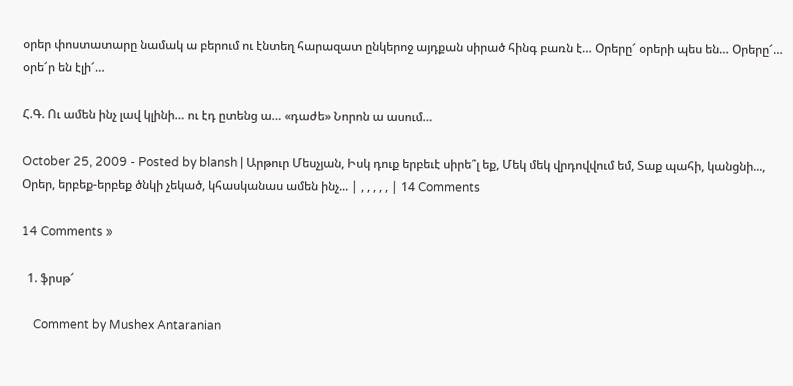օրեր փոստատարը նամակ ա բերում ու էնտեղ հարազատ ընկերոջ այդքան սիրած հինգ բառն է… Օրերը՜ օրերի պես են… Օրերը՜… օրե՜ր են էլի՜…

Հ.Գ. Ու ամեն ինչ լավ կլինի… ու էդ ըտենց ա… «դաժե» Նորոն ա ասում…

October 25, 2009 - Posted by blansh | Արթուր Մեսչյան, Իսկ դուք երբեւէ սիրե՞լ եք, Մեկ մեկ վրդովվում եմ, Տաք պահի, կանցնի..., Օրեր, երբեք-երբեք ծնկի չեկած, կհասկանաս ամեն ինչ... | , , , , , | 14 Comments

14 Comments »

  1. ֆրսթ՜

    Comment by Mushex Antaranian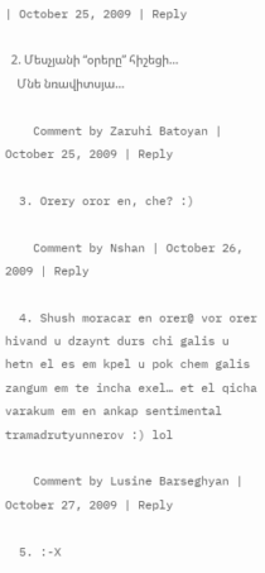| October 25, 2009 | Reply

  2. Մեսչյանի “օրերը” հիշեցի…
    Մնե նռավիտսյա…

    Comment by Zaruhi Batoyan | October 25, 2009 | Reply

  3. Orery oror en, che? :)

    Comment by Nshan | October 26, 2009 | Reply

  4. Shush moracar en orer@ vor orer hivand u dzaynt durs chi galis u hetn el es em kpel u pok chem galis zangum em te incha exel… et el qicha varakum em en ankap sentimental tramadrutyunnerov :) lol

    Comment by Lusine Barseghyan | October 27, 2009 | Reply

  5. :-X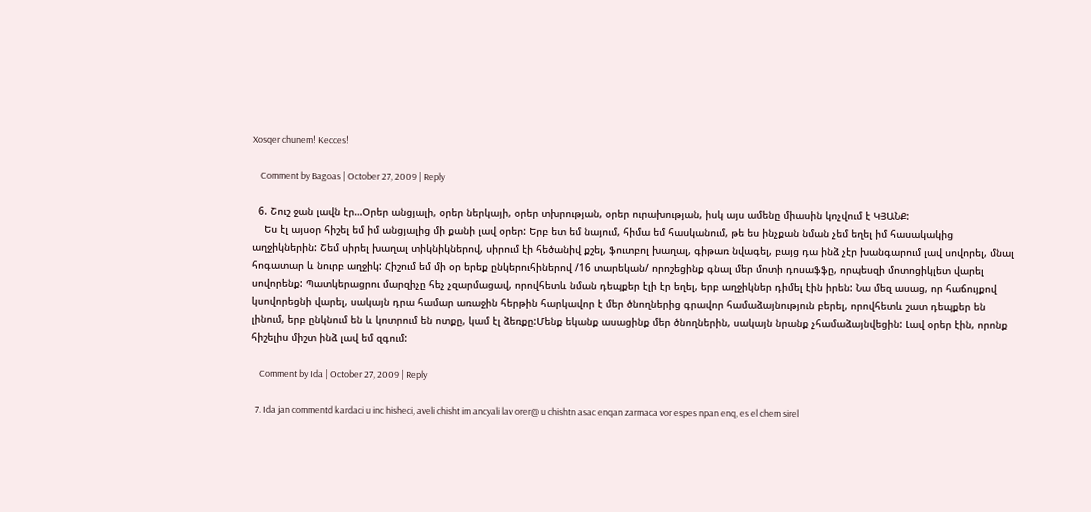Xosqer chunem! Kecces!

    Comment by Bagoas | October 27, 2009 | Reply

  6. Շուշ ջան լավն էր…Օրեր անցյալի, օրեր ներկայի, օրեր տխրության, օրեր ուրախության, իսկ այս ամենը միասին կոչվում է ԿՅԱՆՔ:
    Ես էլ այսօր հիշել եմ իմ անցյալից մի քանի լավ օրեր: Երբ ետ եմ նայում, հիմա եմ հասկանում, թե ես ինչքան նման չեմ եղել իմ հասակակից աղջիկներին: Շեմ սիրել խաղալ տիկնիկներով, սիրում էի հեծանիվ քշել, ֆուտբոլ խաղալ, գիթառ նվագել, բայց դա ինձ չէր խանգարում լավ սովորել, մնալ հոգատար և նուրբ աղջիկ: Հիշում եմ մի օր երեք ընկերուհիներով /16 տարեկան/ որոշեցինք գնալ մեր մոտի դոսաֆֆը, որպեսզի մոտոցիկլետ վարել սովորենք: Պատկերացրու մարզիչը հեչ չզարմացավ, որովհետև նման դեպքեր էլի էր եղել, երբ աղջիկներ դիմել էին իրեն: Նա մեզ ասաց, որ հաճույքով կսովորեցնի վարել, սակայն դրա համար առաջին հերթին հարկավոր է մեր ծնողներից գրավոր համաձայնություն բերել, որովհետև շատ դեպքեր են լինում, երբ ընկնում են և կոտրում են ոտքը, կամ էլ ձեռքը:Մենք եկանք ասացինք մեր ծնողներին, սակայն նրանք չհամաձայնվեցին: Լավ օրեր էին, որոնք հիշելիս միշտ ինձ լավ եմ զգում:

    Comment by Ida | October 27, 2009 | Reply

  7. Ida jan commentd kardaci u inc hisheci, aveli chisht im ancyali lav orer@ u chishtn asac enqan zarmaca vor espes npan enq, es el chem sirel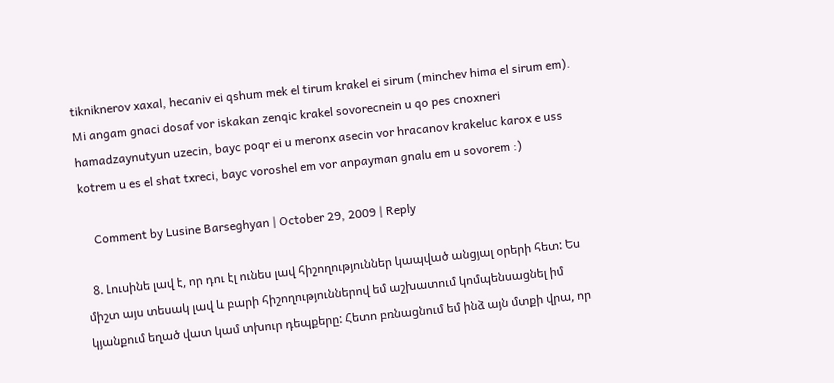tikniknerov xaxal, hecaniv ei qshum mek el tirum krakel ei sirum (minchev hima el sirum em). Mi angam gnaci dosaf vor iskakan zenqic krakel sovorecnein u qo pes cnoxneri hamadzaynutyun uzecin, bayc poqr ei u meronx asecin vor hracanov krakeluc karox e uss kotrem u es el shat txreci, bayc voroshel em vor anpayman gnalu em u sovorem :)

    Comment by Lusine Barseghyan | October 29, 2009 | Reply

  8. Լուսինե լավ է, որ դու էլ ունես լավ հիշողություններ կապված անցյալ օրերի հետ: Ես միշտ այս տեսակ լավ և բարի հիշողություններով եմ աշխատում կոմպենսացնել իմ կյանքում եղած վատ կամ տխուր դեպքերը: Հետո բռնացնում եմ ինձ այն մտքի վրա, որ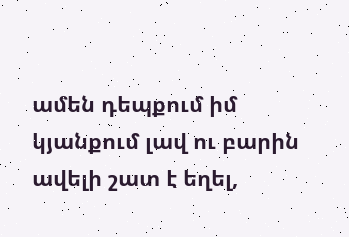ամեն դեպքում իմ կյանքում լավ ու բարին ավելի շատ է եղել,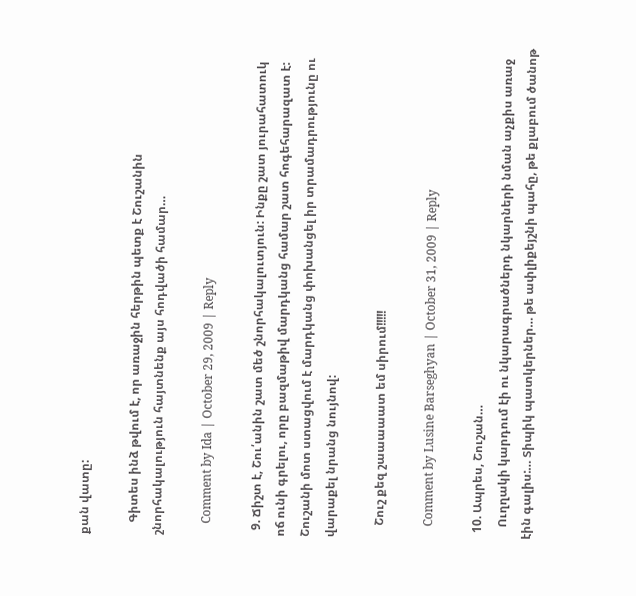քան վատը:

    Գիտես ինձ թվում է, որ առաջին հերթին պետք է Շուշանին շնորհակալություն հայտնենք այս հոդվածի համար…

    Comment by Ida | October 29, 2009 | Reply

  9. Ճիշտ է, Շու՛անին շատ մեծ շնորհակալուտյուն: Ինքը շատ յուրահատուկ ոճ ունի գրելու, որը բազմաթիվ մարդկանց համար շատ հոգեհարազատ է: Շուշանի մոտ ստացվում է մարդկանց փոխանցել իր տրամադրությունը ու վարաքել նրանց նույնով:

    Շուշ քեզ շաաաաատ եմ սիրում!!!!!

    Comment by Lusine Barseghyan | October 31, 2009 | Reply

  10. Ապրես, Շուշան…
    Ուղղակի կարդում էի ու նկարագրածներդ նկարների նման աչքիս առաջ էին գալիս:… Տիպիկ պատկերներ… թե ափլիքեյշնի պահը, թե քլաբում ծանոթ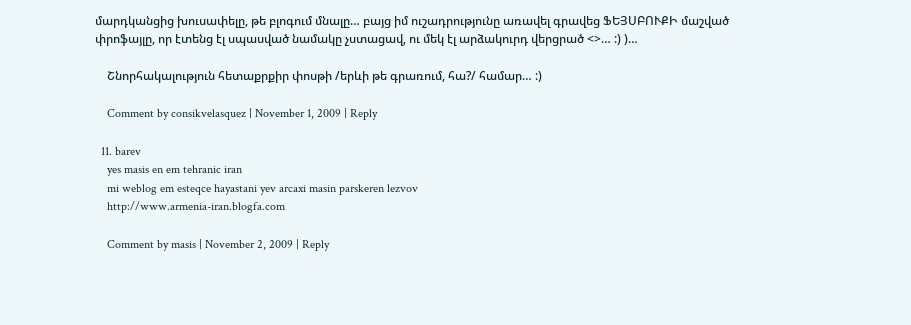մարդկանցից խուսափելը, թե բլոգում մնալը… բայց իմ ուշադրությունը առավել գրավեց ՖԵՅՍԲՈՒՔԻ մաշված փրոֆայլը, որ էտենց էլ սպասված նամակը չստացավ, ու մեկ էլ արձակուրդ վերցրած <>… :) )…

    Շնորհակալություն հետաքրքիր փոսթի /երևի թե գրառում, հա?/ համար… :)

    Comment by consikvelasquez | November 1, 2009 | Reply

  11. barev
    yes masis en em tehranic iran
    mi weblog em esteqce hayastani yev arcaxi masin parskeren lezvov
    http://www.armenia-iran.blogfa.com

    Comment by masis | November 2, 2009 | Reply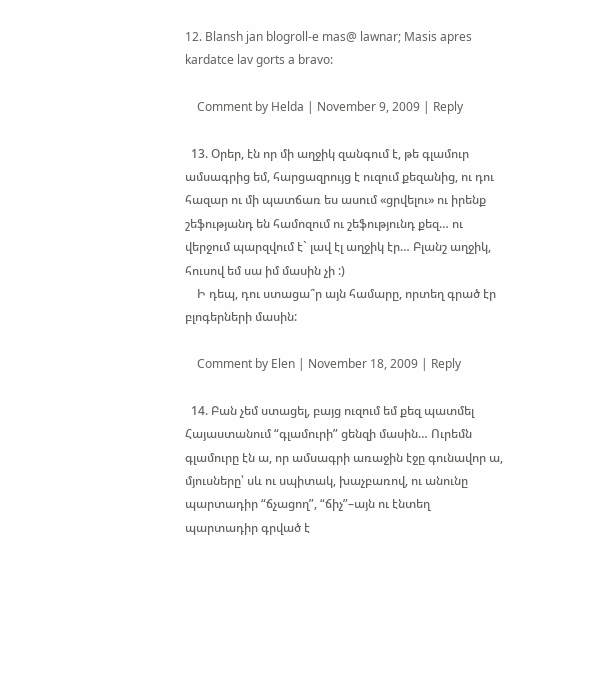12. Blansh jan blogroll-e mas@ lawnar; Masis apres kardatce lav gorts a bravo:

    Comment by Helda | November 9, 2009 | Reply

  13. Օրեր, էն որ մի աղջիկ զանգում է, թե գլամուր ամսագրից եմ, հարցազրույց է ուզում քեզանից, ու դու հազար ու մի պատճառ ես ասում «ցրվելու» ու իրենք շեֆությանդ են համոզում ու շեֆությունդ քեզ… ու վերջում պարզվում է` լավ էլ աղջիկ էր… Բլանշ աղջիկ, հուսով եմ սա իմ մասին չի :)
    Ի դեպ, դու ստացա՞ր այն համարը, որտեղ գրած էր բլոգերների մասին:

    Comment by Elen | November 18, 2009 | Reply

  14. Բան չեմ ստացել, բայց ուզում եմ քեզ պատմել Հայաստանում “գլամուրի” ցենզի մասին… Ուրեմն գլամուրը էն ա, որ ամսագրի առաջին էջը գունավոր ա, մյուսները՝ սև ու սպիտակ, խաչբառով, ու անունը պարտադիր “ճչացող”, “ճիչ”–այն ու էնտեղ պարտադիր գրված է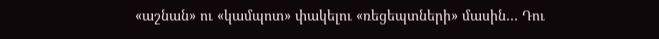«աշնան» ու «կամպոտ» փակելու «ռեցեպտների» մասին… Դու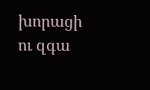խորացի ու զգա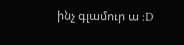ինչ գլամուր ա :D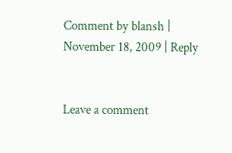Comment by blansh | November 18, 2009 | Reply


Leave a comment